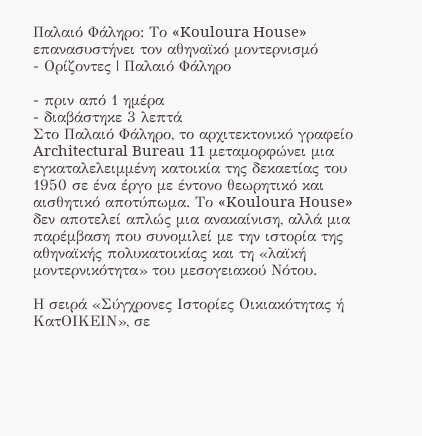Παλαιό Φάληρο: Το «Kouloura House» επανασυστήνει τον αθηναϊκό μοντερνισμό
- Ορίζοντες | Παλαιό Φάληρο

- πριν από 1 ημέρα
- διαβάστηκε 3 λεπτά
Στο Παλαιό Φάληρο, το αρχιτεκτονικό γραφείο Architectural Bureau 11 μεταμορφώνει μια εγκαταλελειμμένη κατοικία της δεκαετίας του 1950 σε ένα έργο με έντονο θεωρητικό και αισθητικό αποτύπωμα. Το «Kouloura House» δεν αποτελεί απλώς μια ανακαίνιση, αλλά μια παρέμβαση που συνομιλεί με την ιστορία της αθηναϊκής πολυκατοικίας και τη «λαϊκή μοντερνικότητα» του μεσογειακού Νότου.

Η σειρά «Σύγχρονες Ιστορίες Οικιακότητας ή ΚατΟΙΚΕΙΝ», σε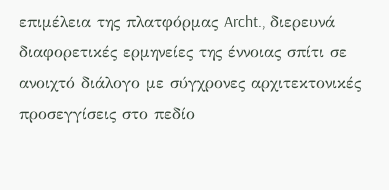επιμέλεια της πλατφόρμας Archt., διερευνά διαφορετικές ερμηνείες της έννοιας σπίτι σε ανοιχτό διάλογο με σύγχρονες αρχιτεκτονικές προσεγγίσεις στο πεδίο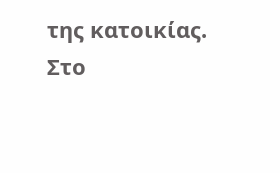της κατοικίας.
Στο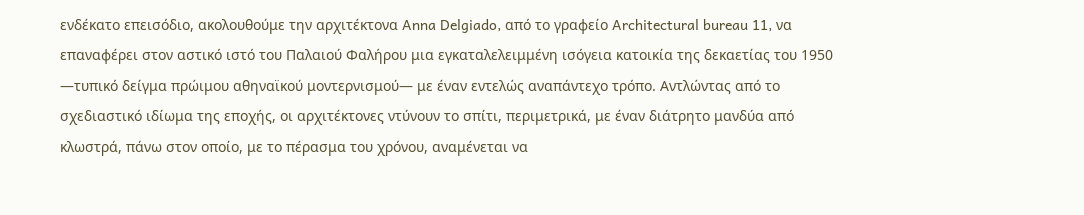ενδέκατο επεισόδιο, ακολουθούμε την αρχιτέκτονα Anna Delgiado, από το γραφείο Architectural bureau 11, να επαναφέρει στον αστικό ιστό του Παλαιού Φαλήρου μια εγκαταλελειμμένη ισόγεια κατοικία της δεκαετίας του 1950 —τυπικό δείγμα πρώιμου αθηναϊκού μοντερνισμού— με έναν εντελώς αναπάντεχο τρόπο. Αντλώντας από το σχεδιαστικό ιδίωμα της εποχής, οι αρχιτέκτονες ντύνουν το σπίτι, περιμετρικά, με έναν διάτρητο μανδύα από κλωστρά, πάνω στον οποίο, με το πέρασμα του χρόνου, αναμένεται να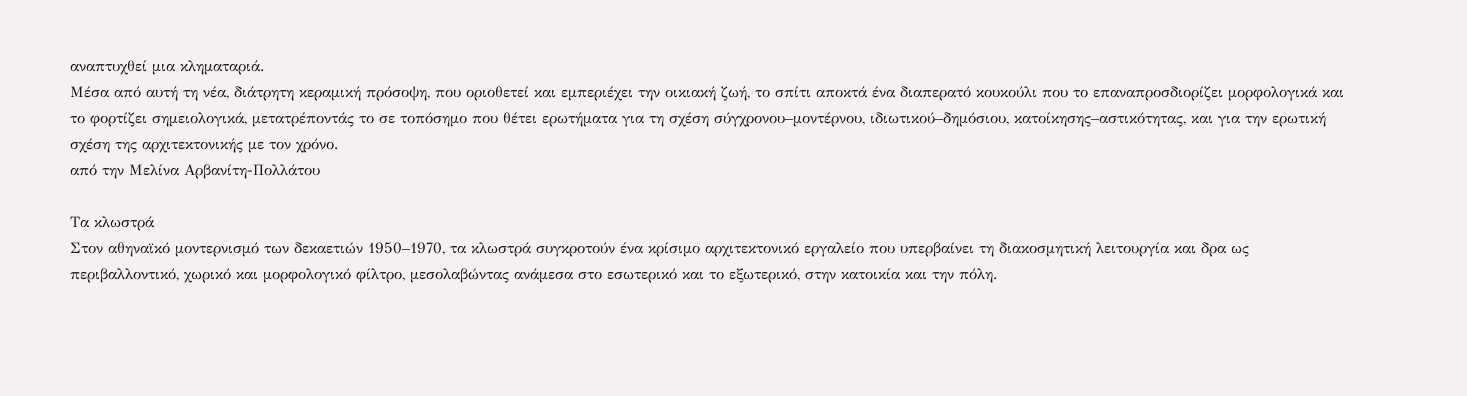αναπτυχθεί μια κληματαριά.
Μέσα από αυτή τη νέα, διάτρητη κεραμική πρόσοψη, που οριοθετεί και εμπεριέχει την οικιακή ζωή, το σπίτι αποκτά ένα διαπερατό κουκούλι που το επαναπροσδιορίζει μορφολογικά και το φορτίζει σημειολογικά, μετατρέποντάς το σε τοπόσημο που θέτει ερωτήματα για τη σχέση σύγχρονου–μοντέρνου, ιδιωτικού–δημόσιου, κατοίκησης–αστικότητας, και για την ερωτική σχέση της αρχιτεκτονικής με τον χρόνο.
από την Μελίνα Αρβανίτη-Πολλάτου

Τα κλωστρά
Στον αθηναϊκό μοντερνισμό των δεκαετιών 1950–1970, τα κλωστρά συγκροτούν ένα κρίσιμο αρχιτεκτονικό εργαλείο που υπερβαίνει τη διακοσμητική λειτουργία και δρα ως περιβαλλοντικό, χωρικό και μορφολογικό φίλτρο, μεσολαβώντας ανάμεσα στο εσωτερικό και το εξωτερικό, στην κατοικία και την πόλη.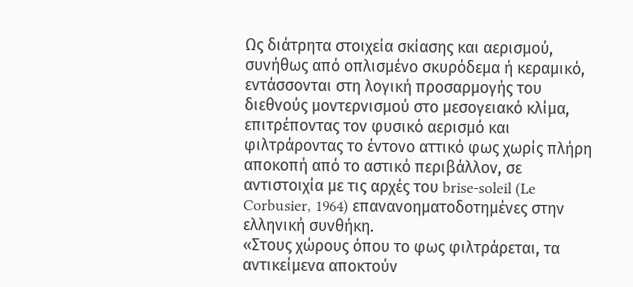Ως διάτρητα στοιχεία σκίασης και αερισμού, συνήθως από οπλισμένο σκυρόδεμα ή κεραμικό, εντάσσονται στη λογική προσαρμογής του διεθνούς μοντερνισμού στο μεσογειακό κλίμα, επιτρέποντας τον φυσικό αερισμό και φιλτράροντας το έντονο αττικό φως χωρίς πλήρη αποκοπή από το αστικό περιβάλλον, σε αντιστοιχία με τις αρχές του brise-soleil (Le Corbusier, 1964) επανανοηματοδοτημένες στην ελληνική συνθήκη.
«Στους χώρους όπου το φως φιλτράρεται, τα αντικείμενα αποκτούν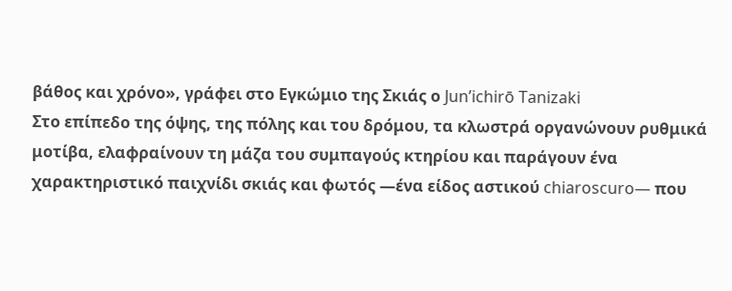βάθος και χρόνο», γράφει στο Εγκώμιο της Σκιάς ο Jun’ichirō Tanizaki
Στο επίπεδο της όψης, της πόλης και του δρόμου, τα κλωστρά οργανώνουν ρυθμικά μοτίβα, ελαφραίνουν τη μάζα του συμπαγούς κτηρίου και παράγουν ένα χαρακτηριστικό παιχνίδι σκιάς και φωτός —ένα είδος αστικού chiaroscuro— που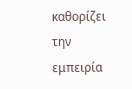καθορίζει την εμπειρία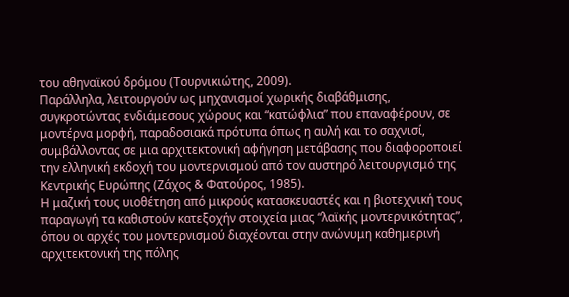του αθηναϊκού δρόμου (Τουρνικιώτης, 2009).
Παράλληλα, λειτουργούν ως μηχανισμοί χωρικής διαβάθμισης, συγκροτώντας ενδιάμεσους χώρους και “κατώφλια” που επαναφέρουν, σε μοντέρνα μορφή, παραδοσιακά πρότυπα όπως η αυλή και το σαχνισί, συμβάλλοντας σε μια αρχιτεκτονική αφήγηση μετάβασης που διαφοροποιεί την ελληνική εκδοχή του μοντερνισμού από τον αυστηρό λειτουργισμό της Κεντρικής Ευρώπης (Ζάχος & Φατούρος, 1985).
Η μαζική τους υιοθέτηση από μικρούς κατασκευαστές και η βιοτεχνική τους παραγωγή τα καθιστούν κατεξοχήν στοιχεία μιας “λαϊκής μοντερνικότητας”, όπου οι αρχές του μοντερνισμού διαχέονται στην ανώνυμη καθημερινή αρχιτεκτονική της πόλης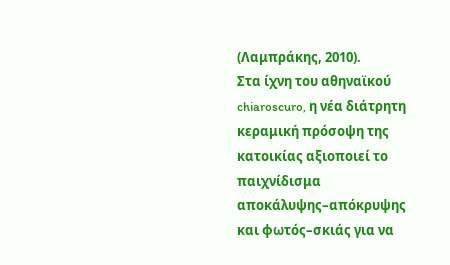(Λαμπράκης, 2010).
Στα ίχνη του αθηναϊκού chiaroscuro, η νέα διάτρητη κεραμική πρόσοψη της κατοικίας αξιοποιεί το παιχνίδισμα αποκάλυψης–απόκρυψης και φωτός–σκιάς για να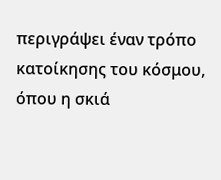περιγράψει έναν τρόπο κατοίκησης του κόσμου, όπου η σκιά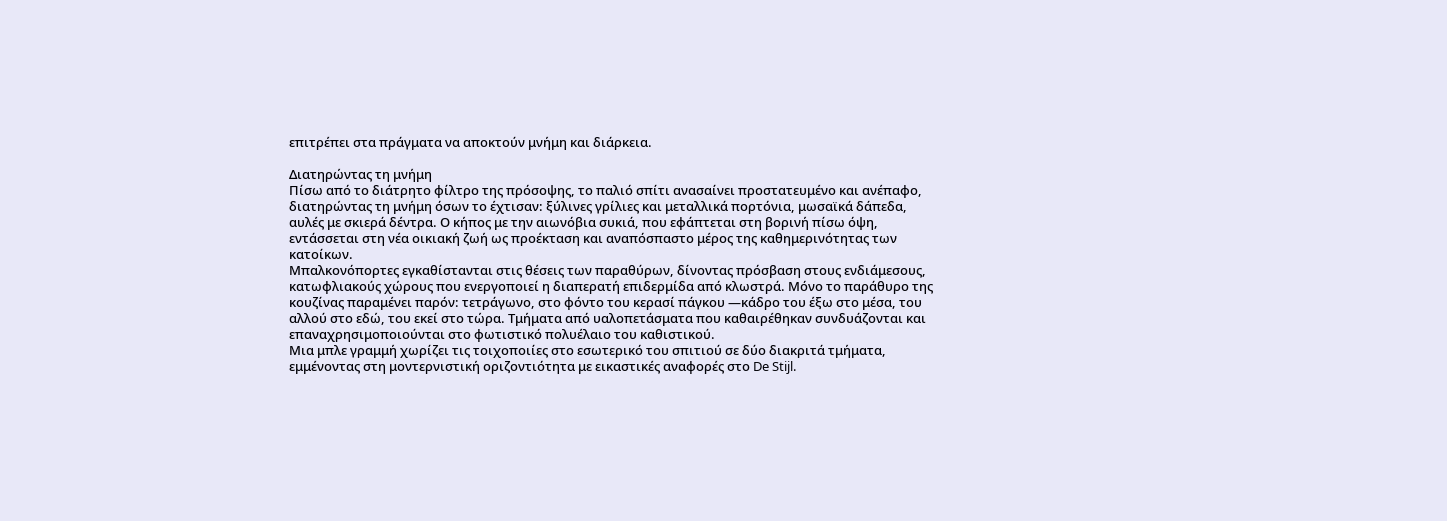επιτρέπει στα πράγματα να αποκτούν μνήμη και διάρκεια.

Διατηρώντας τη μνήμη
Πίσω από το διάτρητο φίλτρο της πρόσοψης, το παλιό σπίτι ανασαίνει προστατευμένο και ανέπαφο, διατηρώντας τη μνήμη όσων το έχτισαν: ξύλινες γρίλιες και μεταλλικά πορτόνια, μωσαϊκά δάπεδα, αυλές με σκιερά δέντρα. Ο κήπος με την αιωνόβια συκιά, που εφάπτεται στη βορινή πίσω όψη, εντάσσεται στη νέα οικιακή ζωή ως προέκταση και αναπόσπαστο μέρος της καθημερινότητας των κατοίκων.
Μπαλκονόπορτες εγκαθίστανται στις θέσεις των παραθύρων, δίνοντας πρόσβαση στους ενδιάμεσους, κατωφλιακούς χώρους που ενεργοποιεί η διαπερατή επιδερμίδα από κλωστρά. Μόνο το παράθυρο της κουζίνας παραμένει παρόν: τετράγωνο, στο φόντο του κερασί πάγκου —κάδρο του έξω στο μέσα, του αλλού στο εδώ, του εκεί στο τώρα. Τμήματα από υαλοπετάσματα που καθαιρέθηκαν συνδυάζονται και επαναχρησιμοποιούνται στο φωτιστικό πολυέλαιο του καθιστικού.
Μια μπλε γραμμή χωρίζει τις τοιχοποιίες στο εσωτερικό του σπιτιού σε δύο διακριτά τμήματα, εμμένοντας στη μοντερνιστική οριζοντιότητα με εικαστικές αναφορές στο De Stijl.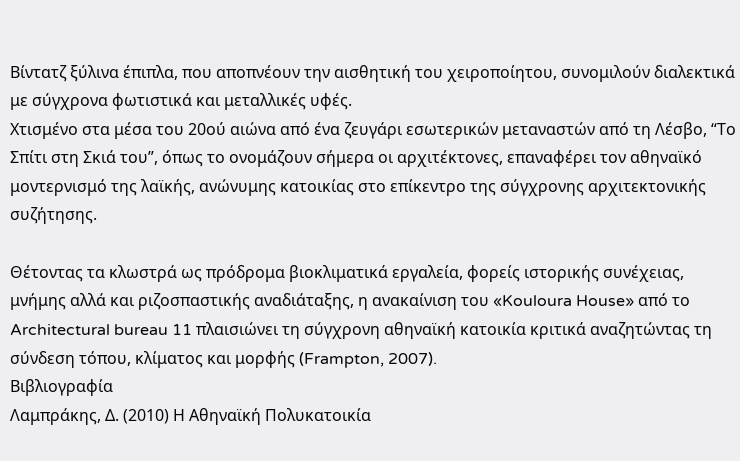Βίντατζ ξύλινα έπιπλα, που αποπνέουν την αισθητική του χειροποίητου, συνομιλούν διαλεκτικά με σύγχρονα φωτιστικά και μεταλλικές υφές.
Χτισμένο στα μέσα του 20ού αιώνα από ένα ζευγάρι εσωτερικών μεταναστών από τη Λέσβο, “Το Σπίτι στη Σκιά του”, όπως το ονομάζουν σήμερα οι αρχιτέκτονες, επαναφέρει τον αθηναϊκό μοντερνισμό της λαϊκής, ανώνυμης κατοικίας στο επίκεντρο της σύγχρονης αρχιτεκτονικής συζήτησης.

Θέτοντας τα κλωστρά ως πρόδρομα βιοκλιματικά εργαλεία, φορείς ιστορικής συνέχειας, μνήμης αλλά και ριζοσπαστικής αναδιάταξης, η ανακαίνιση του «Kouloura House» από το Architectural bureau 11 πλαισιώνει τη σύγχρονη αθηναϊκή κατοικία κριτικά αναζητώντας τη σύνδεση τόπου, κλίματος και μορφής (Frampton, 2007).
Βιβλιογραφία
Λαμπράκης, Δ. (2010) Η Αθηναϊκή Πολυκατοικία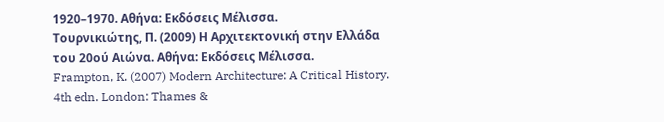1920–1970. Αθήνα: Εκδόσεις Μέλισσα.
Τουρνικιώτης, Π. (2009) Η Αρχιτεκτονική στην Ελλάδα του 20ού Αιώνα. Αθήνα: Εκδόσεις Μέλισσα.
Frampton, K. (2007) Modern Architecture: A Critical History. 4th edn. London: Thames &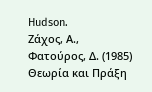Hudson.
Ζάχος, Α., Φατούρος, Δ. (1985) Θεωρία και Πράξη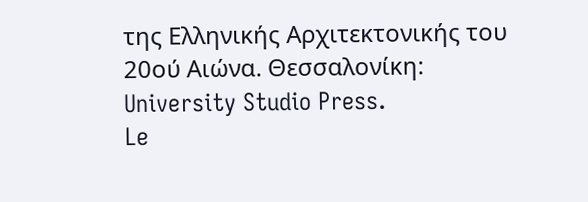της Ελληνικής Αρχιτεκτονικής του 20ού Αιώνα. Θεσσαλονίκη: University Studio Press.
Le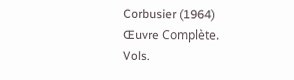Corbusier (1964) Œuvre Complète. Vols.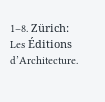1–8. Zürich: Les Éditions d’Architecture.